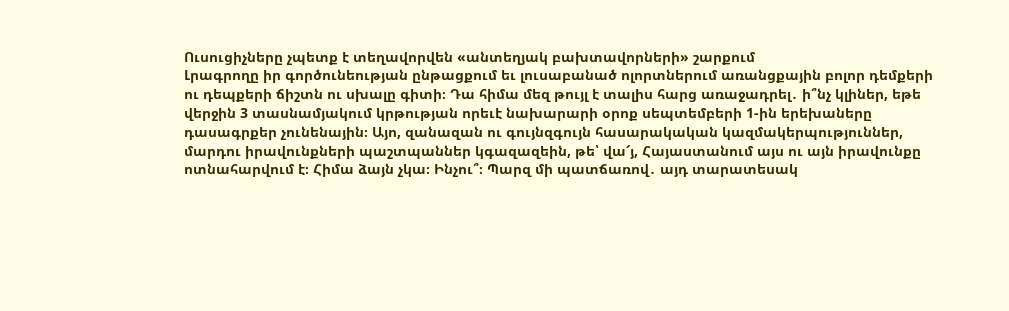Ուսուցիչները չպետք է տեղավորվեն «անտեղյակ բախտավորների» շարքում
Լրագրողը իր գործունեության ընթացքում եւ լուսաբանած ոլորտներում առանցքային բոլոր դեմքերի ու դեպքերի ճիշտն ու սխալը գիտի։ Դա հիմա մեզ թույլ է տալիս հարց առաջադրել․ ի՞նչ կլիներ, եթե վերջին 3 տասնամյակում կրթության որեւէ նախարարի օրոք սեպտեմբերի 1-ին երեխաները դասագրքեր չունենային։ Այո, զանազան ու գույնզգույն հասարակական կազմակերպություններ, մարդու իրավունքների պաշտպաններ կգազազեին, թե՝ վա՜յ, Հայաստանում այս ու այն իրավունքը ոտնահարվում է։ Հիմա ձայն չկա։ Ինչու՞։ Պարզ մի պատճառով․ այդ տարատեսակ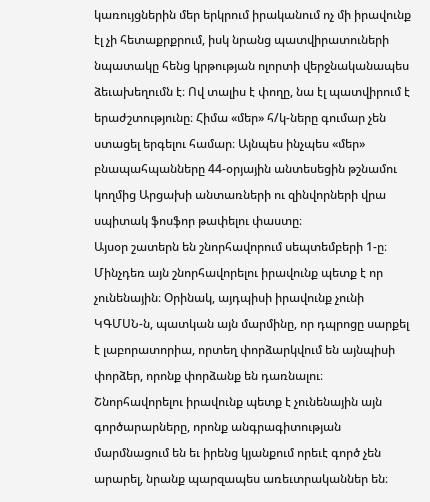կառույցներին մեր երկրում իրականում ոչ մի իրավունք էլ չի հետաքրքրում, իսկ նրանց պատվիրատուների նպատակը հենց կրթության ոլորտի վերջնականապես ձեւախեղումն է։ Ով տալիս է փողը, նա էլ պատվիրում է երաժշտությունը։ Հիմա «մեր» հ/կ-ները գումար չեն ստացել երգելու համար։ Այնպես ինչպես «մեր» բնապահպանները 44-օրյային անտեսեցին թշնամու կողմից Արցախի անտառների ու զինվորների վրա սպիտակ ֆոսֆոր թափելու փաստը։
Այսօր շատերն են շնորհավորում սեպտեմբերի 1-ը։ Մինչդեռ այն շնորհավորելու իրավունք պետք է որ չունենային։ Օրինակ, այդպիսի իրավունք չունի ԿԳՄՍՆ-ն, պատկան այն մարմինը, որ դպրոցը սարքել է լաբորատորիա, որտեղ փորձարկվում են այնպիսի փորձեր, որոնք փորձանք են դառնալու։ Շնորհավորելու իրավունք պետք է չունենային այն գործարարները, որոնք անգրագիտության մարմնացում են եւ իրենց կյանքում որեւէ գործ չեն արարել, նրանք պարզապես առեւտրականներ են։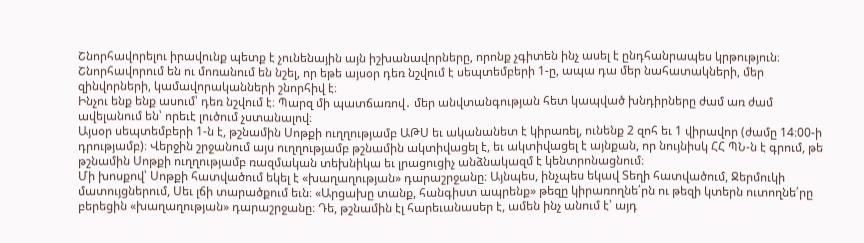Շնորհավորելու իրավունք պետք է չունենային այն իշխանավորները, որոնք չգիտեն ինչ ասել է ընդհանրապես կրթություն։
Շնորհավորում են ու մոռանում են նշել, որ եթե այսօր դեռ նշվում է սեպտեմբերի 1-ը, ապա դա մեր նահատակների, մեր զինվորների, կամավորականների շնորհիվ է։
Ինչու ենք ենք ասում՝ դեռ նշվում է։ Պարզ մի պատճառով․ մեր անվտանգության հետ կապված խնդիրները ժամ առ ժամ ավելանում են՝ որեւէ լուծում չստանալով։
Այսօր սեպտեմբերի 1-ն է, թշնամին Սոթքի ուղղությամբ ԱԹՍ եւ ականանետ է կիրառել, ունենք 2 զոհ եւ 1 վիրավոր (ժամը 14։00-ի դրությամբ)։ Վերջին շրջանում այս ուղղությամբ թշնամին ակտիվացել է, եւ ակտիվացել է այնքան, որ նույնիսկ ՀՀ ՊՆ-ն է գրում, թե թշնամին Սոթքի ուղղությամբ ռազմական տեխնիկա եւ լրացուցիչ անձնակազմ է կենտրոնացնում։
Մի խոսքով՝ Սոթքի հատվածում եկել է «խաղաղության» դարաշրջանը։ Այնպես, ինչպես եկավ Տեղի հատվածում, Ջերմուկի մատույցներում, Սեւ լճի տարածքում եւն։ «Արցախը տանք, հանգիստ ապրենք» թեզը կիրառողնե՛րն ու թեզի կտերն ուտողնե՛րը բերեցին «խաղաղության» դարաշրջանը։ Դե, թշնամին էլ հարեւանասեր է, ամեն ինչ անում է՝ այդ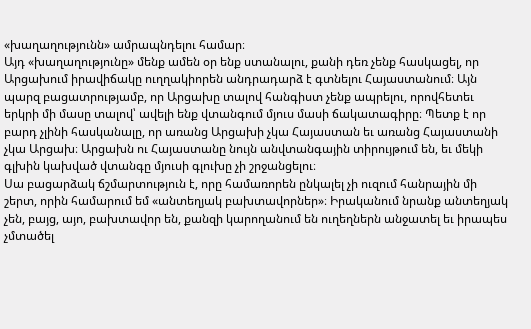«խաղաղությունն» ամրապնդելու համար։
Այդ «խաղաղությունը» մենք ամեն օր ենք ստանալու, քանի դեռ չենք հասկացել, որ Արցախում իրավիճակը ուղղակիորեն անդրադարձ է գտնելու Հայաստանում։ Այն պարզ բացատրությամբ, որ Արցախը տալով հանգիստ չենք ապրելու, որովհետեւ երկրի մի մասը տալով՝ ավելի ենք վտանգում մյուս մասի ճակատագիրը։ Պետք է որ բարդ չլինի հասկանալը, որ առանց Արցախի չկա Հայաստան եւ առանց Հայաստանի չկա Արցախ։ Արցախն ու Հայաստանը նույն անվտանգային տիրույթում են, եւ մեկի գլխին կախված վտանգը մյուսի գլուխը չի շրջանցելու։
Սա բացարձակ ճշմարտություն է, որը համառորեն ընկալել չի ուզում հանրային մի շերտ, որին համարում եմ «անտեղյակ բախտավորներ»։ Իրականում նրանք անտեղյակ չեն, բայց, այո, բախտավոր են, քանզի կարողանում են ուղեղներն անջատել եւ իրապես չմտածել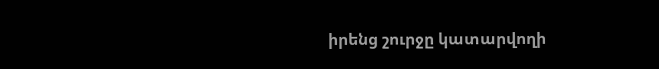իրենց շուրջը կատարվողի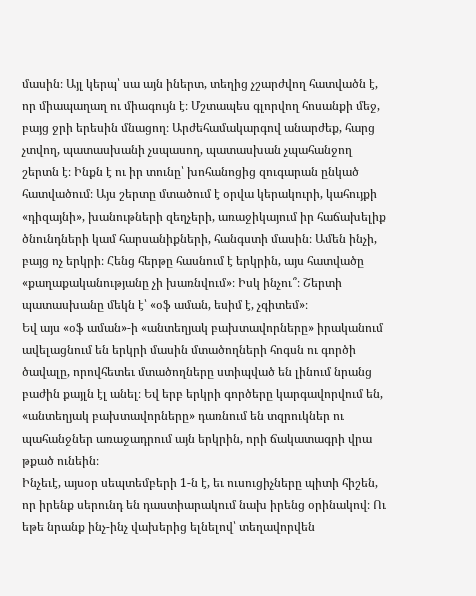մասին։ Այլ կերպ՝ սա այն իներտ, տեղից չշարժվող հատվածն է, որ միապաղաղ ու միագույն է։ Մշտապես գլորվող հոսանքի մեջ, բայց ջրի երեսին մնացող։ Արժեհամակարգով անարժեք, հարց չտվող, պատասխանի չսպասող, պատասխան չպահանջող շերտն է։ Ինքն է ու իր տունը՝ խոհանոցից զուգարան ընկած հատվածում։ Այս շերտը մտածում է օրվա կերակուրի, կահույքի «դիզայնի», խանութների զեղչերի, առաջիկայում իր հաճախելիք ծնունդների կամ հարսանիքների, հանգստի մասին։ Ամեն ինչի, բայց ոչ երկրի։ Հենց հերթը հասնում է երկրին, այս հատվածը «քաղաքականությանը չի խառնվում»։ Իսկ ինչու՞։ Շերտի պատասխանը մեկն է՝ «օֆ աման, եսիմ է, չգիտեմ»։
Եվ այս «օֆ աման»-ի «անտեղյակ բախտավորները» իրականում ավելացնում են երկրի մասին մտածողների հոգսն ու գործի ծավալը, որովհետեւ մտածողները ստիպված են լինում նրանց բաժին քայլն էլ անել։ Եվ երբ երկրի գործերը կարգավորվում են, «անտեղյակ բախտավորները» դառնում են տզրուկներ ու պահանջներ առաջադրում այն երկրին, որի ճակատագրի վրա թքած ունեին։
Ինչեւէ, այսօր սեպտեմբերի 1-ն է, եւ ուսուցիչները պիտի հիշեն, որ իրենք սերունդ են դաստիարակում նախ իրենց օրինակով։ Ու եթե նրանք ինչ-ինչ վախերից ելնելով՝ տեղավորվեն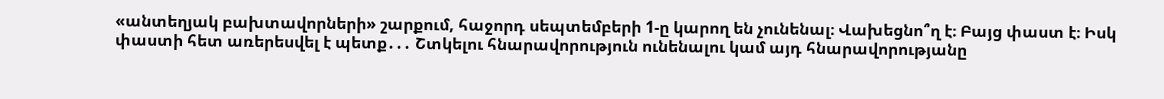«անտեղյակ բախտավորների» շարքում, հաջորդ սեպտեմբերի 1-ը կարող են չունենալ։ Վախեցնո՞ղ է։ Բայց փաստ է։ Իսկ փաստի հետ առերեսվել է պետք․․․ Շտկելու հնարավորություն ունենալու կամ այդ հնարավորությանը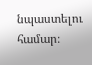նպաստելու համար։